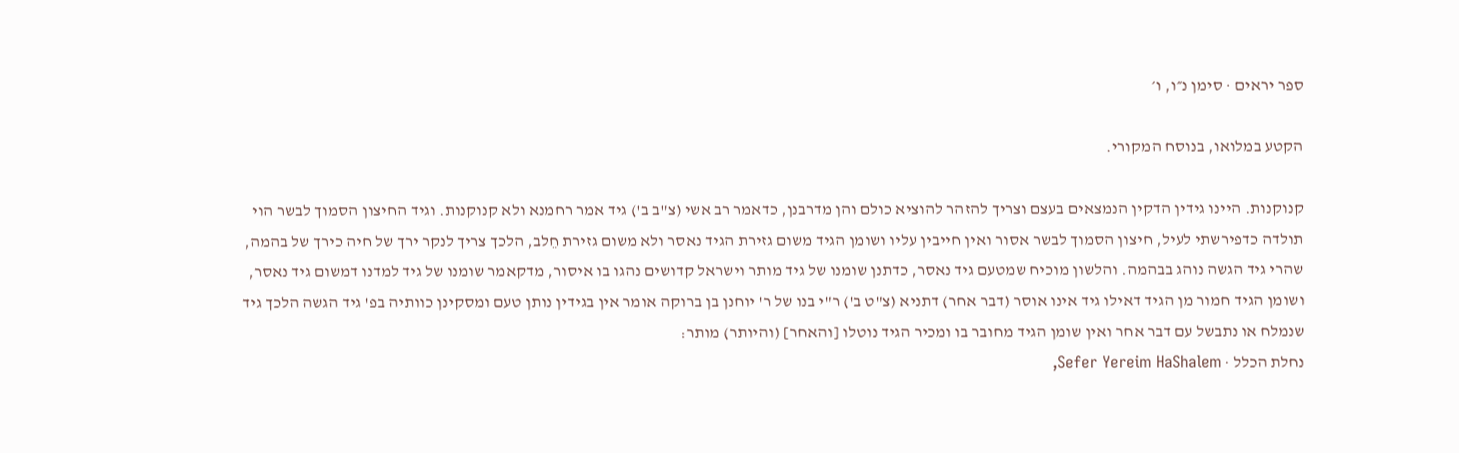ספר יראים · סימן נ״ו, ו׳

הקטע במלואו, בנוסח המקורי.

קנוקנות. היינו גידין הדקין הנמצאים בעצם וצריך להזהר להוציא כולם והן מדרבנן, כדאמר רב אשי (צ"ב ב') גיד אמר רחמנא ולא קנוקנות. וגיד החיצון הסמוך לבשר הוי תולדה כדפירשתי לעיל, חיצון הסמוך לבשר אסור ואין חייבין עליו ושומן הגיד משום גזירת הגיד נאסר ולא משום גזירת חֵלב, הלכך צריך לנקר ירך של חיה כירך של בהמה, שהרי גיד הגשה נוהג בבהמה. והלשון מוכיח שמטעם גיד נאסר, כדתנן שומנו של גיד מותר וישראל קדושים נהגו בו איסור, מדקאמר שומנו של גיד למדנו דמשום גיד נאסר, ושומן הגיד חמור מן הגיד דאילו גיד אינו אוסר (דבר אחר) דתניא (צ"ט ב') ר"י בנו של ר' יוחנן בן ברוקה אומר אין בגידין נותן טעם ומסקינן כוותיה בפ' גיד הגשה הלכך גיד שנמלח או נתבשל עם דבר אחר ואין שומן הגיד מחובר בו ומכיר הגיד נוטלו [והאחר] (והיותר) מותר:
נחלת הכלל · Sefer Yereim HaShalem,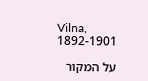Vilna, 1892-1901

על המקור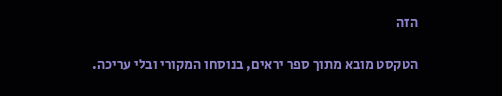הזה

הטקסט מובא מתוך ספר יראים, בנוסחו המקורי ובלי עריכה.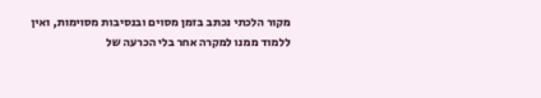מקור הלכתי נכתב בזמן מסוים ובנסיבות מסוימות, ואין ללמוד ממנו למקרה אחר בלי הכרעה של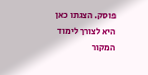פוסק. הצגתו כאן היא לצורך לימוד המקור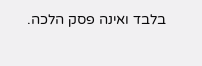בלבד ואינה פסק הלכה.